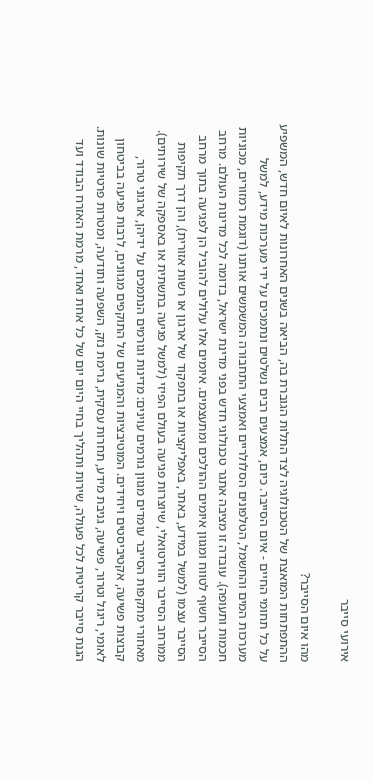אירועי סייבר

מהו איום הסייבר?
ההתפתחות המואצת של הטכנולוגיה לצד התלות הגוברת בה, הביאה בשנים האחרונות לאיום חדש, המשפיע על כל תחומי החיים - איום הסייבר. כיום, אמצעים רבים נשלטים ונתמכים על ידי מערכות מידע, למשל מערכות המים והחשמל, הטלפונים הסלולריים ואמצעי התחבורה המשמשים אותנו (דוגמת רמזורים, מכוניות חכמות ותעופה). עובדה זו מציבה אתגר טכנולוגי חדש בפני מדינת ישראל, בדומה לכל מדינות העולם. מרחב הסייבר חשוף לטווח ומגוון איומים ההולכים ומתעצמים. איומים אלו עלולים להוביל הן לפגיעה בתוך מרחב הסייבר עצמו (למשל במידע, באתר, באפליקציות או בתפקוד של ארגון או רשות אזורית), והן דרך תקיפות ממרחב הסייבר הווירטואלי, שיוצרות פגיעה בעולם הפיזי (למשל פגיעה בתשתית או באספקה של שירותים).
מאחורי מתקפות הסייבר עומדים מגוון גורמים עוינים: מדינות וגורמים הנתמכים על ידיהן, ארגוני טרור, קבוצות פשיעה, אקטיביסטים ויחידים. המוטיבציות והמניעים של התוקפים מגוונים, לרבות פגיעה בביטחון לאומי, ריגול וטרור, פשיעה, גניבת מידע, תחרות עסקית, גרימת נזק, השפעה ותודעה, ומטרות פרטיות שונות.
הגנת סייבר קריטית לכל פעולה, שירות ותהליך בחיי היום יום של כל אחת ואחד, מרמת האזרח הבודד ועד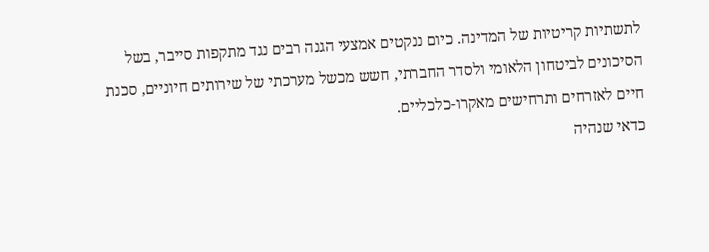לתשתיות קריטיות של המדינה. כיום ננקטים אמצעי הגנה רבים נגד מתקפות סייבר, בשל הסיכונים לביטחון הלאומי ולסדר החברתי, חשש מכשל מערכתי של שירותים חיוניים, סכנת חיים לאזרחים ותרחישים מאקרו-כלכליים.
כדאי שנהיה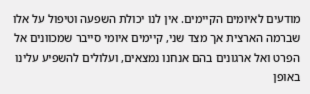מודעים לאיומים הקיימים. אין לנו יכולת השפעה וטיפול על אלו שברמה הארצית אך מצד שני, קיימים איומי סייבר שמכוונים אל הפרט ואל ארגונים בהם אנחנו נמצאים, ועלולים להשפיע עלינו באופן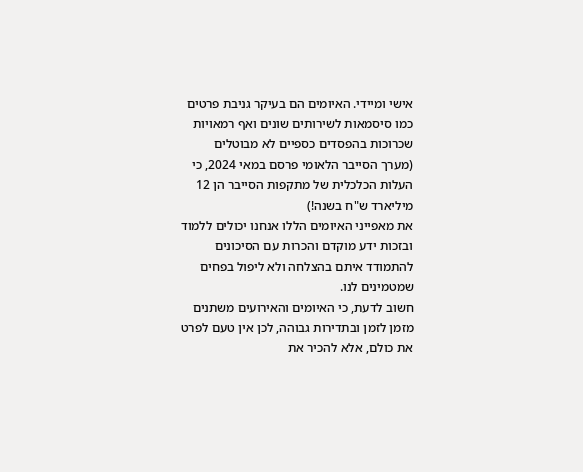אישי ומיידי. האיומים הם בעיקר גניבת פרטים כמו סיסמאות לשירותים שונים ואף רמאויות שכרוכות בהפסדים כספיים לא מבוטלים (מערך הסייבר הלאומי פרסם במאי 2024, כי העלות הכלכלית של מתקפות הסייבר הן 12 מיליארד ש"ח בשנה!)
את מאפייני האיומים הללו אנחנו יכולים ללמוד ובזכות ידע מוקדם והכרות עם הסיכונים להתמודד איתם בהצלחה ולא ליפול בפחים שמטמינים לנו.
חשוב לדעת, כי האיומים והאירועים משתנים מזמן לזמן ובתדירות גבוהה, לכן אין טעם לפרט את כולם, אלא להכיר את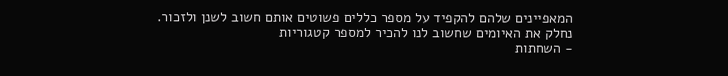המאפיינים שלהם להקפיד על מספר כללים פשוטים אותם חשוב לשנן ולזכור.
נחלק את האיומים שחשוב לנו להכיר למספר קטגוריות
- השחתות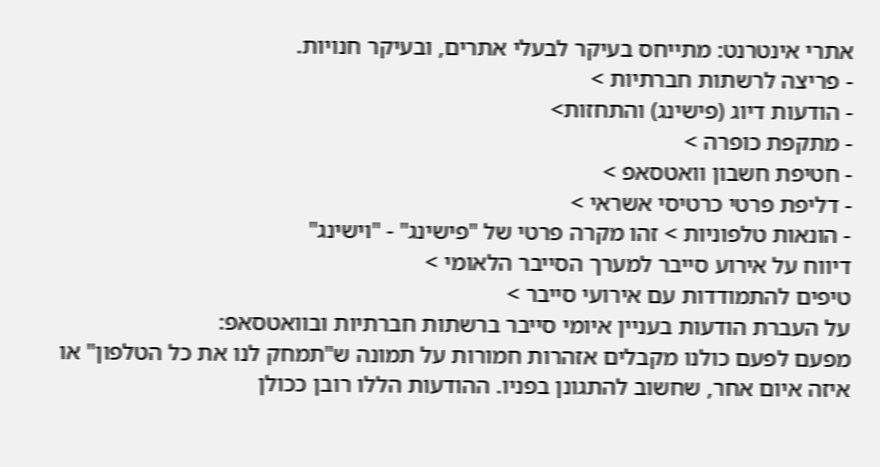אתרי אינטרנט: מתייחס בעיקר לבעלי אתרים, ובעיקר חנויות.
- פריצה לרשתות חברתיות >
- הודעות דיוג (פישינג) והתחזות>
- מתקפת כופרה >
- חטיפת חשבון וואטסאפ >
- דליפת פרטי כרטיסי אשראי >
- הונאות טלפוניות > זהו מקרה פרטי של "פישינג" - "וישינג"
דיווח על אירוע סייבר למערך הסייבר הלאומי >
טיפים להתמודדות עם אירועי סייבר >
על העברת הודעות בעניין איומי סייבר ברשתות חברתיות ובוואטסאפ:
מפעם לפעם כולנו מקבלים אזהרות חמורות על תמונה ש"תמחק לנו את כל הטלפון" או איזה איום אחר, שחשוב להתגונן בפניו. ההודעות הללו רובן ככולן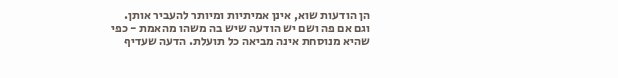הן הודעות שוא, אינן אמיתיות ומיותר להעביר אותן.
וגם אם פה ושם יש הודעה שיש בה משהו מהאמת - כפי שהיא מנוסחת אינה מביאה כל תועלת. הדעה שעדיף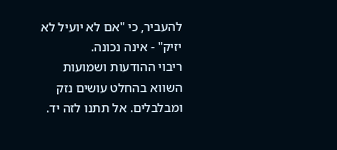להעביר, כי "אם לא יועיל לא יזיק" - אינה נכונה.
ריבוי ההודעות ושמועות השווא בהחלט עושים נזק ומבלבלים. אל תתנו לזה יד.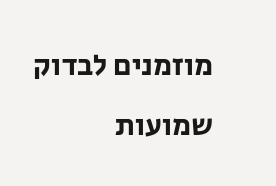מוזמנים לבדוק שמועות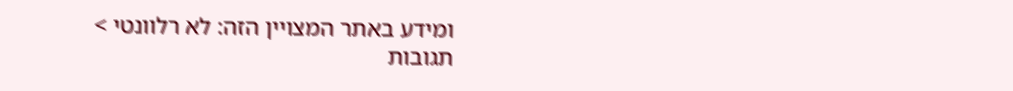ומידע באתר המצויין הזה: לא רלוונטי >
תגובות